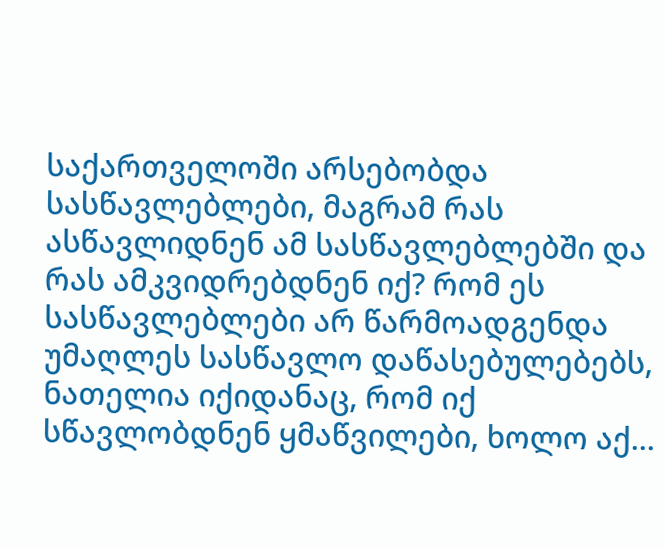საქართველოში არსებობდა სასწავლებლები, მაგრამ რას ასწავლიდნენ ამ სასწავლებლებში და რას ამკვიდრებდნენ იქ? რომ ეს სასწავლებლები არ წარმოადგენდა უმაღლეს სასწავლო დაწასებულებებს, ნათელია იქიდანაც, რომ იქ სწავლობდნენ ყმაწვილები, ხოლო აქ...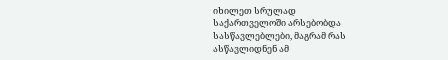იხილეთ სრულად
საქართველოში არსებობდა სასწავლებლები, მაგრამ რას ასწავლიდნენ ამ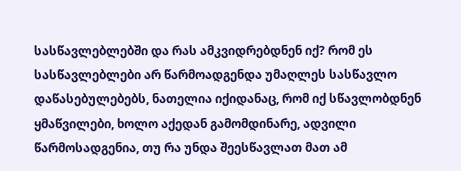სასწავლებლებში და რას ამკვიდრებდნენ იქ? რომ ეს სასწავლებლები არ წარმოადგენდა უმაღლეს სასწავლო დაწასებულებებს, ნათელია იქიდანაც, რომ იქ სწავლობდნენ ყმაწვილები, ხოლო აქედან გამომდინარე, ადვილი წარმოსადგენია, თუ რა უნდა შეესწავლათ მათ ამ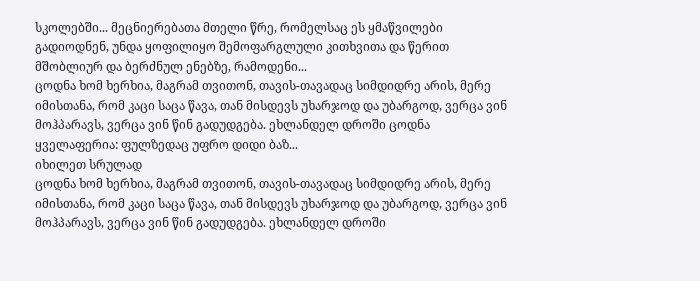სკოლებში... მეცნიერებათა მთელი წრე, რომელსაც ეს ყმაწვილები გადიოდნენ, უნდა ყოფილიყო შემოფარგლული კითხვითა და წერით მშობლიურ და ბერძნულ ენებზე, რამოდენი...
ცოდნა ხომ ხერხია, მაგრამ თვითონ, თავის-თავადაც სიმდიდრე არის, მერე იმისთანა, რომ კაცი საცა წავა, თან მისდევს უხარჯოდ და უბარგოდ, ვერცა ვინ მოჰპარავს, ვერცა ვინ წინ გადუდგება. ეხლანდელ დროში ცოდნა ყველაფერია: ფულზედაც უფრო დიდი ბაზ...
იხილეთ სრულად
ცოდნა ხომ ხერხია, მაგრამ თვითონ, თავის-თავადაც სიმდიდრე არის, მერე იმისთანა, რომ კაცი საცა წავა, თან მისდევს უხარჯოდ და უბარგოდ, ვერცა ვინ მოჰპარავს, ვერცა ვინ წინ გადუდგება. ეხლანდელ დროში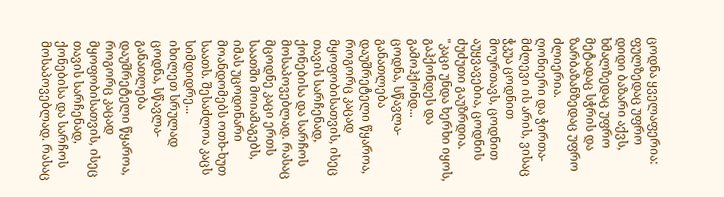ცოდნა ყველაფერია: ფულზედაც უფრო დიდი ბაზარი აქვს, ხმალზედაც უფრო მეტადაც სჭრის და ზარბაზანზედაც უფრო ძლიერია.
ღონიერი და ჭირთა-მძლევი ის არის, ვისაც ჭკუა ცოდნით მოურთავს, ცოდნით აუყვავებია, ცოდნის ძუძუთი გაუზრდია. "კაცი უნდა ხერხი იყოს, გაჰქონდეს და გამოჰქონდ...
ცოდნა, სწავლა-განათლება დაუშრეტელი წყაროა, როგორც კაცად მყოფობისათვის, ისეც თავის სარჩენად, ქონებისა და სარჩოს მოსაპოვებლად. რასაც მცოდნე კაცი ერთს საათში მოიამაგებს, იმას უცოდინარი მოანდომებს ოთხ-ხუთ საათს. შესაძლოა კაცს სიმდიდრე...
იხილეთ სრულად
ცოდნა, სწავლა-განათლება დაუშრეტელი წყაროა, როგორც კაცად მყოფობისათვის, ისეც თავის სარჩენად, ქონებისა და სარჩოს მოსაპოვებლად. რასაც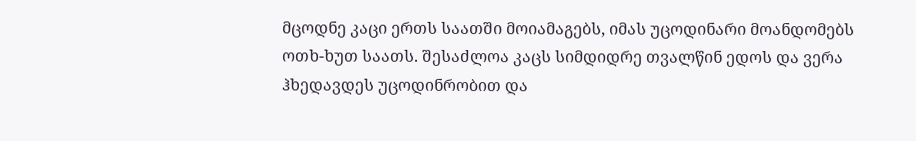მცოდნე კაცი ერთს საათში მოიამაგებს, იმას უცოდინარი მოანდომებს ოთხ-ხუთ საათს. შესაძლოა კაცს სიმდიდრე თვალწინ ედოს და ვერა ჰხედავდეს უცოდინრობით და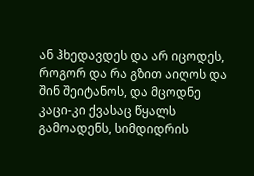ან ჰხედავდეს და არ იცოდეს, როგორ და რა გზით აიღოს და შინ შეიტანოს, და მცოდნე კაცი-კი ქვასაც წყალს გამოადენს, სიმდიდრის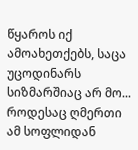წყაროს იქ ამოახეთქებს, საცა უცოდინარს სიზმარშიაც არ მო...
როდესაც ღმერთი ამ სოფლიდან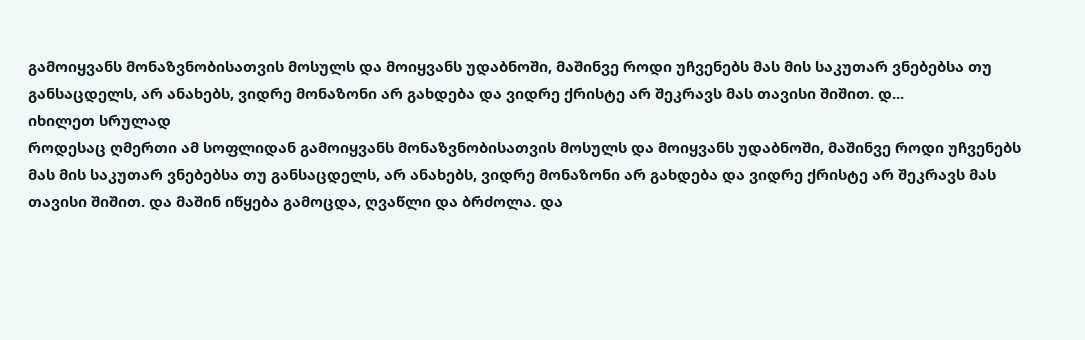გამოიყვანს მონაზვნობისათვის მოსულს და მოიყვანს უდაბნოში, მაშინვე როდი უჩვენებს მას მის საკუთარ ვნებებსა თუ განსაცდელს, არ ანახებს, ვიდრე მონაზონი არ გახდება და ვიდრე ქრისტე არ შეკრავს მას თავისი შიშით. დ...
იხილეთ სრულად
როდესაც ღმერთი ამ სოფლიდან გამოიყვანს მონაზვნობისათვის მოსულს და მოიყვანს უდაბნოში, მაშინვე როდი უჩვენებს მას მის საკუთარ ვნებებსა თუ განსაცდელს, არ ანახებს, ვიდრე მონაზონი არ გახდება და ვიდრე ქრისტე არ შეკრავს მას თავისი შიშით. და მაშინ იწყება გამოცდა, ღვაწლი და ბრძოლა. და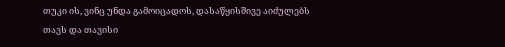თუკი ის, ვინც უნდა გამოიცადოს, დასაწყისშივე აიძულებს თავს და თავისი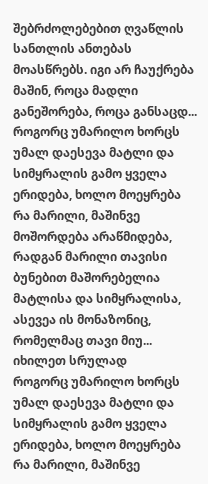შებრძოლებებით ღვაწლის სანთლის ანთებას მოასწრებს. იგი არ ჩაუქრება მაშინ, როცა მადლი განეშორება, როცა განსაცდ...
როგორც უმარილო ხორცს უმალ დაესევა მატლი და სიმყრალის გამო ყველა ერიდება, ხოლო მოეყრება რა მარილი, მაშინვე მოშორდება არაწმიდება, რადგან მარილი თავისი ბუნებით მაშორებელია მატლისა და სიმყრალისა, ასევეა ის მონაზონიც, რომელმაც თავი მიუ...
იხილეთ სრულად
როგორც უმარილო ხორცს უმალ დაესევა მატლი და სიმყრალის გამო ყველა ერიდება, ხოლო მოეყრება რა მარილი, მაშინვე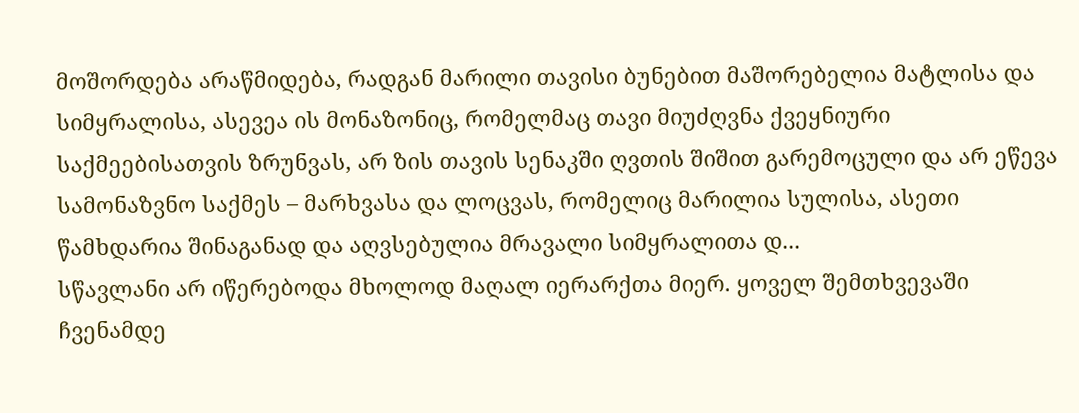მოშორდება არაწმიდება, რადგან მარილი თავისი ბუნებით მაშორებელია მატლისა და სიმყრალისა, ასევეა ის მონაზონიც, რომელმაც თავი მიუძღვნა ქვეყნიური საქმეებისათვის ზრუნვას, არ ზის თავის სენაკში ღვთის შიშით გარემოცული და არ ეწევა სამონაზვნო საქმეს – მარხვასა და ლოცვას, რომელიც მარილია სულისა, ასეთი წამხდარია შინაგანად და აღვსებულია მრავალი სიმყრალითა დ...
სწავლანი არ იწერებოდა მხოლოდ მაღალ იერარქთა მიერ. ყოველ შემთხვევაში ჩვენამდე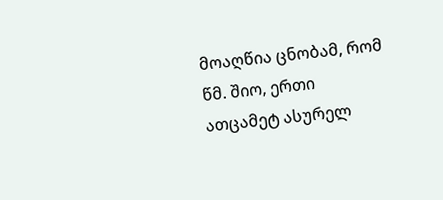მოაღწია ცნობამ, რომ წმ. შიო, ერთი ათცამეტ ასურელ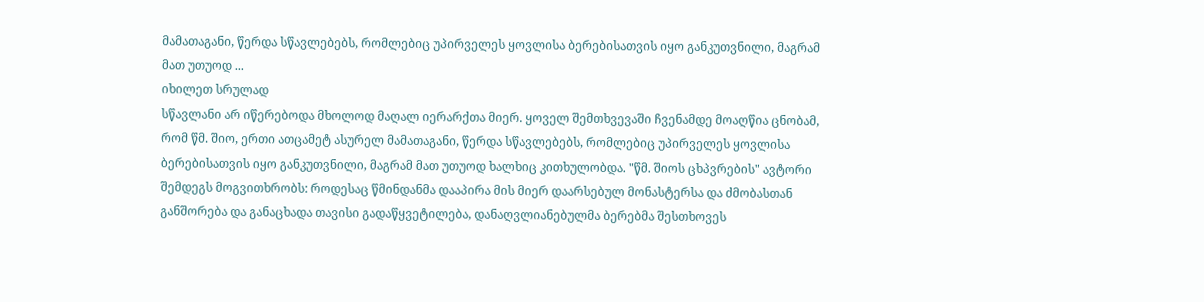მამათაგანი, წერდა სწავლებებს, რომლებიც უპირველეს ყოვლისა ბერებისათვის იყო განკუთვნილი, მაგრამ მათ უთუოდ ...
იხილეთ სრულად
სწავლანი არ იწერებოდა მხოლოდ მაღალ იერარქთა მიერ. ყოველ შემთხვევაში ჩვენამდე მოაღწია ცნობამ, რომ წმ. შიო, ერთი ათცამეტ ასურელ მამათაგანი, წერდა სწავლებებს, რომლებიც უპირველეს ყოვლისა ბერებისათვის იყო განკუთვნილი, მაგრამ მათ უთუოდ ხალხიც კითხულობდა. "წმ. შიოს ცხპვრების" ავტორი შემდეგს მოგვითხრობს: როდესაც წმინდანმა დააპირა მის მიერ დაარსებულ მონასტერსა და ძმობასთან განშორება და განაცხადა თავისი გადაწყვეტილება, დანაღვლიანებულმა ბერებმა შესთხოვეს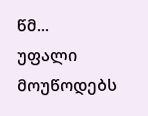წმ...
უფალი მოუწოდებს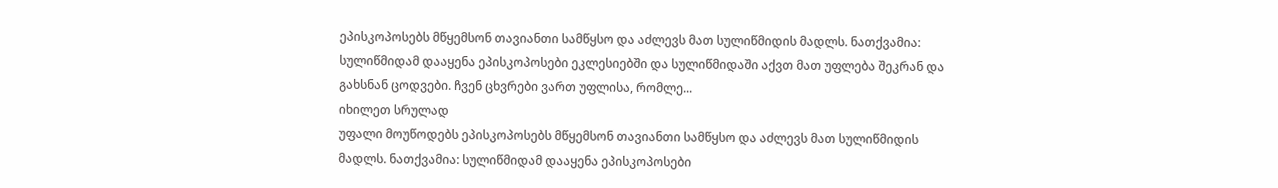ეპისკოპოსებს მწყემსონ თავიანთი სამწყსო და აძლევს მათ სულიწმიდის მადლს. ნათქვამია: სულიწმიდამ დააყენა ეპისკოპოსები ეკლესიებში და სულიწმიდაში აქვთ მათ უფლება შეკრან და გახსნან ცოდვები. ჩვენ ცხვრები ვართ უფლისა, რომლე...
იხილეთ სრულად
უფალი მოუწოდებს ეპისკოპოსებს მწყემსონ თავიანთი სამწყსო და აძლევს მათ სულიწმიდის მადლს. ნათქვამია: სულიწმიდამ დააყენა ეპისკოპოსები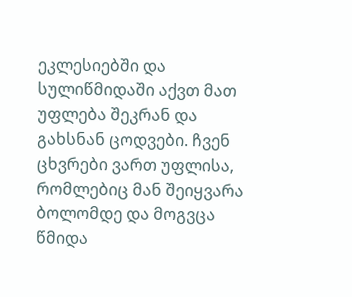ეკლესიებში და სულიწმიდაში აქვთ მათ უფლება შეკრან და გახსნან ცოდვები. ჩვენ ცხვრები ვართ უფლისა, რომლებიც მან შეიყვარა ბოლომდე და მოგვცა წმიდა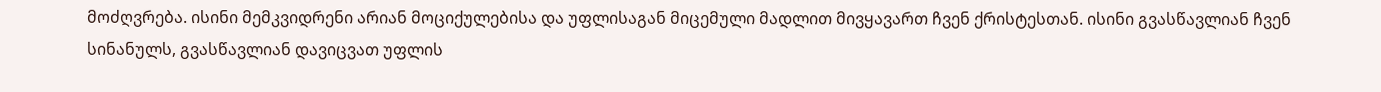მოძღვრება. ისინი მემკვიდრენი არიან მოციქულებისა და უფლისაგან მიცემული მადლით მივყავართ ჩვენ ქრისტესთან. ისინი გვასწავლიან ჩვენ სინანულს, გვასწავლიან დავიცვათ უფლის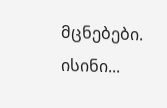მცნებები. ისინი...